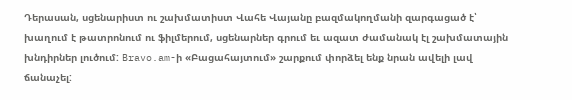Դերասան, սցենարիստ ու շախմատիստ Վահե Վայանը բազմակողմանի զարգացած է՝ խաղում է թատրոնում ու ֆիլմերում, սցենարներ գրում եւ ազատ ժամանակ էլ շախմատային խնդիրներ լուծում: Bravo.am-ի «Բացահայտում» շարքում փորձել ենք նրան ավելի լավ ճանաչել: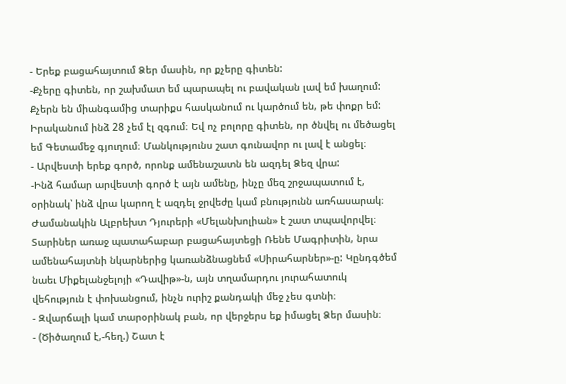- Երեք բացահայտում Ձեր մասին, որ քչերը գիտեն:
-Քչերը գիտեն, որ շախմատ եմ պարապել ու բավական լավ եմ խաղում: Քչերն են միանգամից տարիքս հասկանում ու կարծում են, թե փոքր եմ: Իրականում ինձ 28 չեմ էլ զգում։ Եվ ոչ բոլորը գիտեն, որ ծնվել ու մեծացել եմ Գետամեջ գյուղում։ Մանկությունս շատ գունավոր ու լավ է անցել։
- Արվեստի երեք գործ, որոնք ամենաշատն են ազդել Ձեզ վրա:
-Ինձ համար արվեստի գործ է այն ամենը, ինչը մեզ շրջապատում է, օրինակ՝ ինձ վրա կարող է ազդել ջրվեժը կամ բնությունն առհասարակ։ Ժամանակին Ալբրեխտ Դյուրերի «Մելանխոլիան» է շատ տպավորվել։ Տարիներ առաջ պատահաբար բացահայտեցի Ռենե Մագրիտին, նրա ամենահայտնի նկարներից կառանձնացնեմ «Սիրահարներ»-ը: Կընդգծեմ նաեւ Միքելանջելոյի «Դավիթ»-ն, այն տղամարդու յուրահատուկ վեհություն է փոխանցում, ինչն ուրիշ քանդակի մեջ չես գտնի։
- Զվարճալի կամ տարօրինակ բան, որ վերջերս եք իմացել Ձեր մասին։
- (Ծիծաղում է,-հեղ.) Շատ է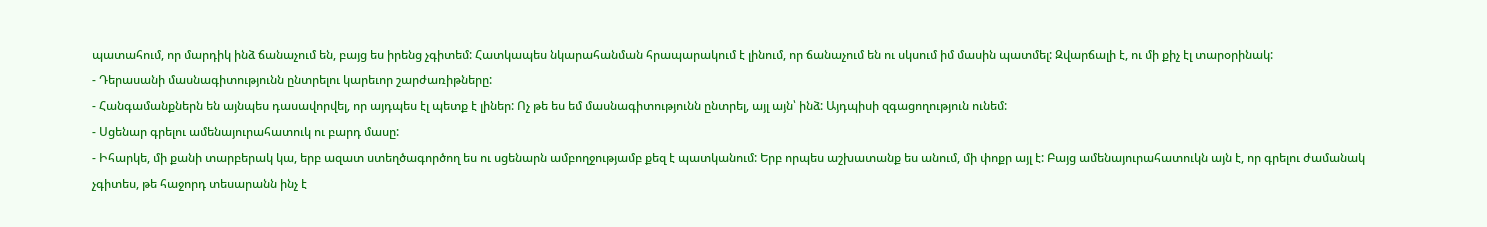պատահում, որ մարդիկ ինձ ճանաչում են, բայց ես իրենց չգիտեմ: Հատկապես նկարահանման հրապարակում է լինում, որ ճանաչում են ու սկսում իմ մասին պատմել: Զվարճալի է, ու մի քիչ էլ տարօրինակ:
- Դերասանի մասնագիտությունն ընտրելու կարեւոր շարժառիթները:
- Հանգամանքներն են այնպես դասավորվել, որ այդպես էլ պետք է լիներ: Ոչ թե ես եմ մասնագիտությունն ընտրել, այլ այն՝ ինձ: Այդպիսի զգացողություն ունեմ:
- Սցենար գրելու ամենայուրահատուկ ու բարդ մասը:
- Իհարկե, մի քանի տարբերակ կա, երբ ազատ ստեղծագործող ես ու սցենարն ամբողջությամբ քեզ է պատկանում: Երբ որպես աշխատանք ես անում, մի փոքր այլ է: Բայց ամենայուրահատուկն այն է, որ գրելու ժամանակ չգիտես, թե հաջորդ տեսարանն ինչ է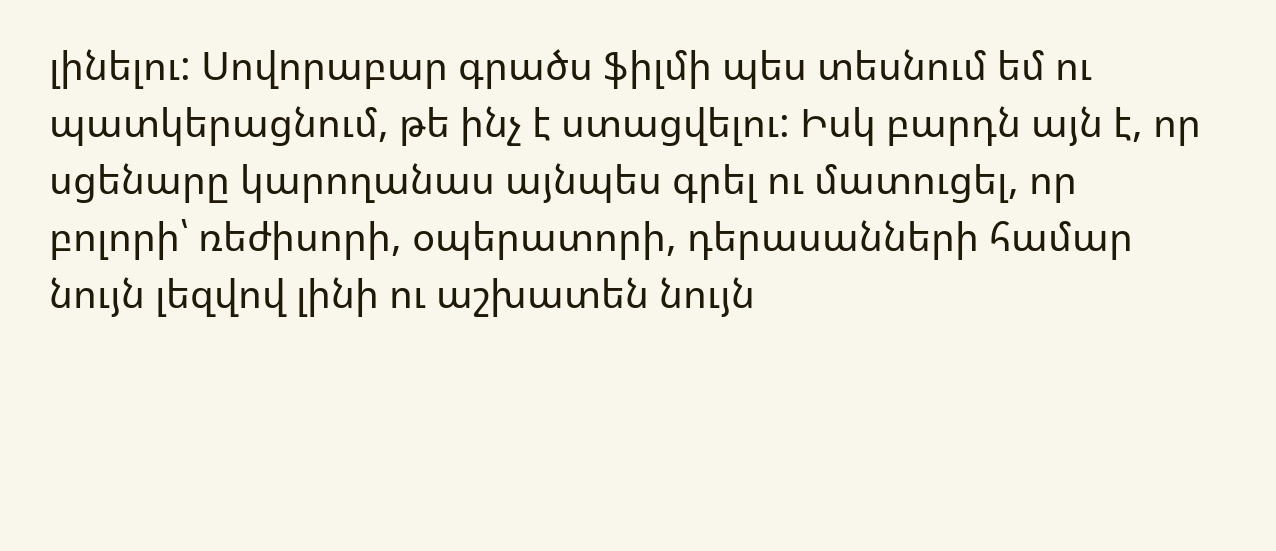լինելու: Սովորաբար գրածս ֆիլմի պես տեսնում եմ ու պատկերացնում, թե ինչ է ստացվելու: Իսկ բարդն այն է, որ սցենարը կարողանաս այնպես գրել ու մատուցել, որ բոլորի՝ ռեժիսորի, օպերատորի, դերասանների համար նույն լեզվով լինի ու աշխատեն նույն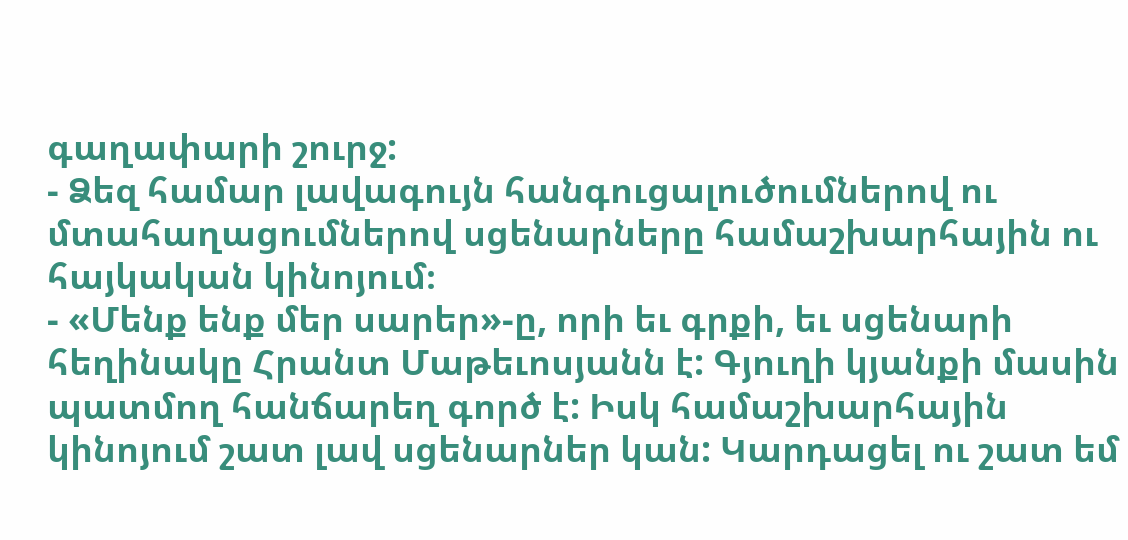գաղափարի շուրջ:
- Ձեզ համար լավագույն հանգուցալուծումներով ու մտահաղացումներով սցենարները համաշխարհային ու հայկական կինոյում։
- «Մենք ենք մեր սարեր»-ը, որի եւ գրքի, եւ սցենարի հեղինակը Հրանտ Մաթեւոսյանն է: Գյուղի կյանքի մասին պատմող հանճարեղ գործ է: Իսկ համաշխարհային կինոյում շատ լավ սցենարներ կան: Կարդացել ու շատ եմ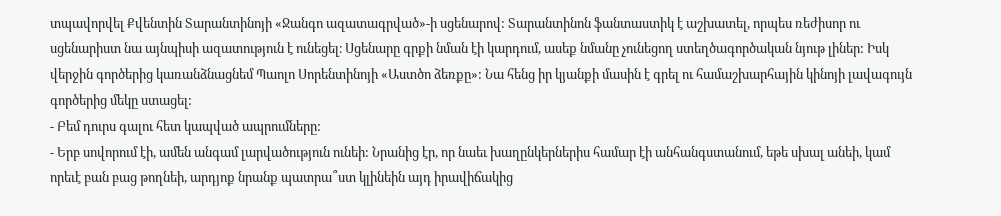տպավորվել Քվենտին Տարանտինոյի «Ջանգո ազատագրված»-ի սցենարով: Տարանտինոն ֆանտաստիկ է աշխատել, որպես ռեժիսոր ու սցենարիստ նա այնպիսի ազատություն է ունեցել։ Սցենարը գրքի նման էի կարդում, ասեք նմանը չունեցող ստեղծագործական նյութ լիներ: Իսկ վերջին գործերից կառանձնացնեմ Պաոլո Սորենտինոյի «Աստծո ձեռքը»: Նա հենց իր կյանքի մասին է գրել ու համաշխարհային կինոյի լավագույն գործերից մեկը ստացել:
- Բեմ դուրս գալու հետ կապված ապրումները:
- Երբ սովորում էի, ամեն անգամ լարվածություն ունեի: Նրանից էր, որ նաեւ խաղընկերներիս համար էի անհանգստանում, եթե սխալ անեի, կամ որեւէ բան բաց թողնեի, արդյոք նրանք պատրա՞ստ կլինեին այդ իրավիճակից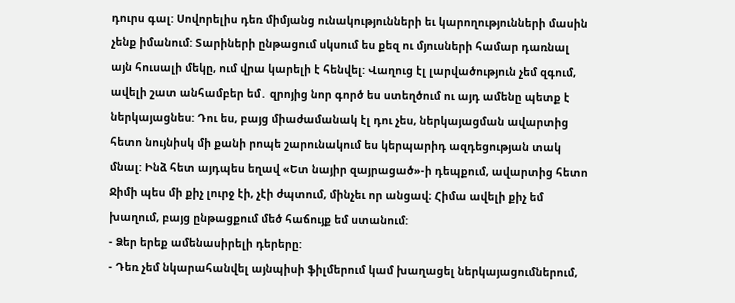դուրս գալ: Սովորելիս դեռ միմյանց ունակությունների եւ կարողությունների մասին չենք իմանում: Տարիների ընթացում սկսում ես քեզ ու մյուսների համար դառնալ այն հուսալի մեկը, ում վրա կարելի է հենվել: Վաղուց էլ լարվածություն չեմ զգում, ավելի շատ անհամբեր եմ․ զրոյից նոր գործ ես ստեղծում ու այդ ամենը պետք է ներկայացնես: Դու ես, բայց միաժամանակ էլ դու չես, ներկայացման ավարտից հետո նույնիսկ մի քանի րոպե շարունակում ես կերպարիդ ազդեցության տակ մնալ: Ինձ հետ այդպես եղավ «Ետ նայիր զայրացած»-ի դեպքում, ավարտից հետո Ջիմի պես մի քիչ լուրջ էի, չէի ժպտում, մինչեւ որ անցավ։ Հիմա ավելի քիչ եմ խաղում, բայց ընթացքում մեծ հաճույք եմ ստանում:
- Ձեր երեք ամենասիրելի դերերը:
- Դեռ չեմ նկարահանվել այնպիսի ֆիլմերում կամ խաղացել ներկայացումներում,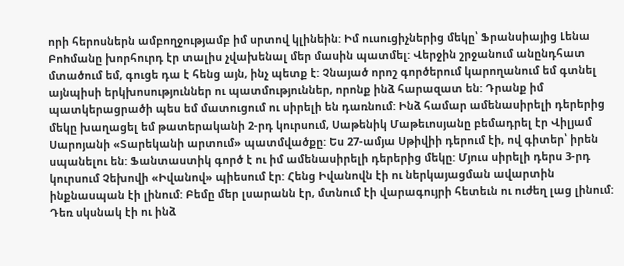որի հերոսներն ամբողջությամբ իմ սրտով կլինեին: Իմ ուսուցիչներից մեկը՝ Ֆրանսիայից Լենա Բոhմանը խորհուրդ էր տալիս չվախենալ մեր մասին պատմել: Վերջին շրջանում անընդհատ մտածում եմ, գուցե դա է հենց այն, ինչ պետք է: Չնայած որոշ գործերում կարողանում եմ գտնել այնպիսի երկխոսություններ ու պատմություններ, որոնք ինձ հարազատ են: Դրանք իմ պատկերացրածի պես եմ մատուցում ու սիրելի են դառնում: Ինձ համար ամենասիրելի դերերից մեկը խաղացել եմ թատերականի 2-րդ կուրսում, Սաթենիկ Մաթեւոսյանը բեմադրել էր Վիլյամ Սարոյանի «Տարեկանի արտում» պատմվածքը: Ես 27-ամյա Սթիվիի դերում էի, ով գիտեր՝ իրեն սպանելու են: Ֆանտաստիկ գործ է ու իմ ամենասիրելի դերերից մեկը: Մյուս սիրելի դերս 3-րդ կուրսում Չեխովի «Իվանով» պիեսում էր: Հենց Իվանովն էի ու ներկայացման ավարտին ինքնասպան էի լինում: Բեմը մեր լսարանն էր, մտնում էի վարագույրի հետեւն ու ուժեղ լաց լինում: Դեռ սկսնակ էի ու ինձ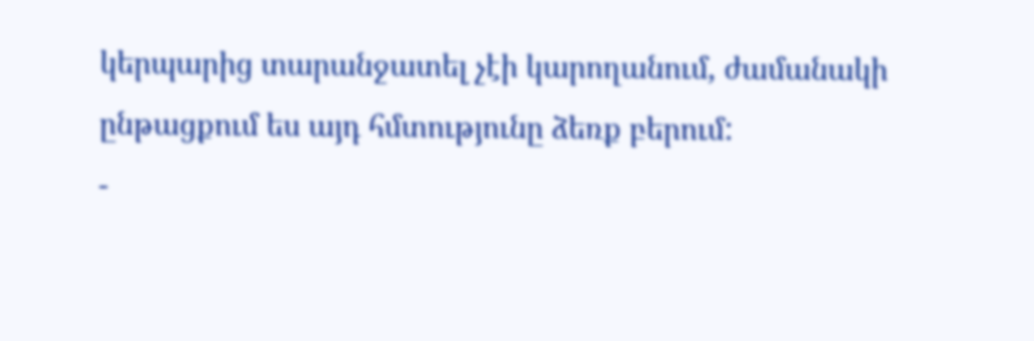կերպարից տարանջատել չէի կարողանում, ժամանակի ընթացքում ես այդ հմտությունը ձեռք բերում:
-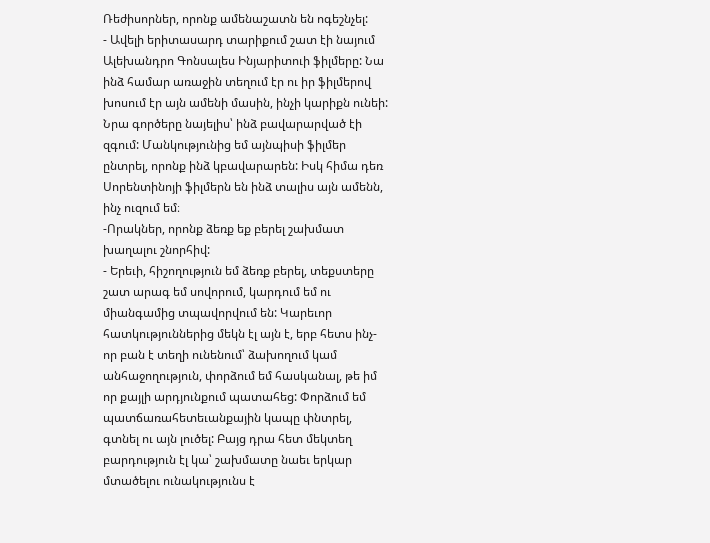Ռեժիսորներ, որոնք ամենաշատն են ոգեշնչել:
- Ավելի երիտասարդ տարիքում շատ էի նայում Ալեխանդրո Գոնսալես Ինյարիտուի ֆիլմերը: Նա ինձ համար առաջին տեղում էր ու իր ֆիլմերով խոսում էր այն ամենի մասին, ինչի կարիքն ունեի: Նրա գործերը նայելիս՝ ինձ բավարարված էի զգում: Մանկությունից եմ այնպիսի ֆիլմեր ընտրել, որոնք ինձ կբավարարեն: Իսկ հիմա դեռ Սորենտինոյի ֆիլմերն են ինձ տալիս այն ամենն, ինչ ուզում եմ։
-Որակներ, որոնք ձեռք եք բերել շախմատ խաղալու շնորհիվ:
- Երեւի, հիշողություն եմ ձեռք բերել, տեքստերը շատ արագ եմ սովորում, կարդում եմ ու միանգամից տպավորվում են: Կարեւոր հատկություններից մեկն էլ այն է, երբ հետս ինչ-որ բան է տեղի ունենում՝ ձախողում կամ անհաջողություն, փորձում եմ հասկանալ, թե իմ որ քայլի արդյունքում պատահեց: Փորձում եմ պատճառահետեւանքային կապը փնտրել, գտնել ու այն լուծել: Բայց դրա հետ մեկտեղ բարդություն էլ կա՝ շախմատը նաեւ երկար մտածելու ունակությունս է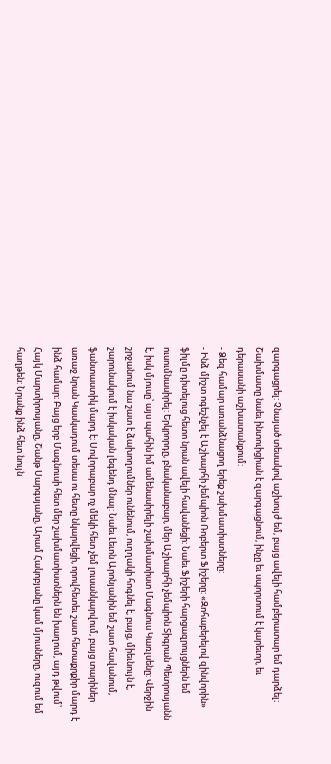զարգացրել: Չնայած տեսակով աշխույժ եմ, բայց ավելի համբերատար եմ դարձել։ Շախմատը նաեւ ինտուիցիան է զարգացնում, ինչը եւ սպորտում է կարեւոր, եւ դերասանի աշխատանքում:
- Ձեզ համար առանձնացող երեք շախմատիստները:
- Ինձ միշտ ոգեշնչել է Աշխարհի չեմպիոն Ռոբերտ Ֆիշերը: «Զոհաբերելով զինվորին» ֆիլմը դիտելուց հետո նրան ավելի հավանեցի: Նաեւ Ֆիշերի հարցազրույցներն եմ ուսումնասիրել: Երկրորդը, բնականաբար, մեր Աշխարհի չեմպիոն Տիգրան Պետրոսյանն է, իսկ մյուսը՝ այս պահին իմ ամենասիրելի շախմատիստ Մագնուս Կառլսենը: Վերջին շրջանում նա շատ է ձախողումներ ունենում, ուղղակի հոգնել է, բայց, միեւնույն է, շարունակում է իսկական լեգենդ մնալ: Նաեւ Լեւոն Արոնյանին եմ շատ հավանում, ֆանտաստիկ մարդ է։ Սովորաբար ոչ մեկի հետ չեմ լուսանկարվում, բայց տարիներ առաջ նրան Կասկադում տեսա ու հետը նկարվեցի, որովհետեւ շատ հետաքրքիր մարդ է ինձ համար։ Բայց երբ Մագնուսի հետ մեր շախմատիստներն են խաղում, այդ թվում՝ Հայկ Մարտիրոսյանը, Շանթ Սարգսյանը, Արամ Հակոբյանը կամ մյուսները, ուզում եմ հաղթեն: Նրանք ինձ հետ նույն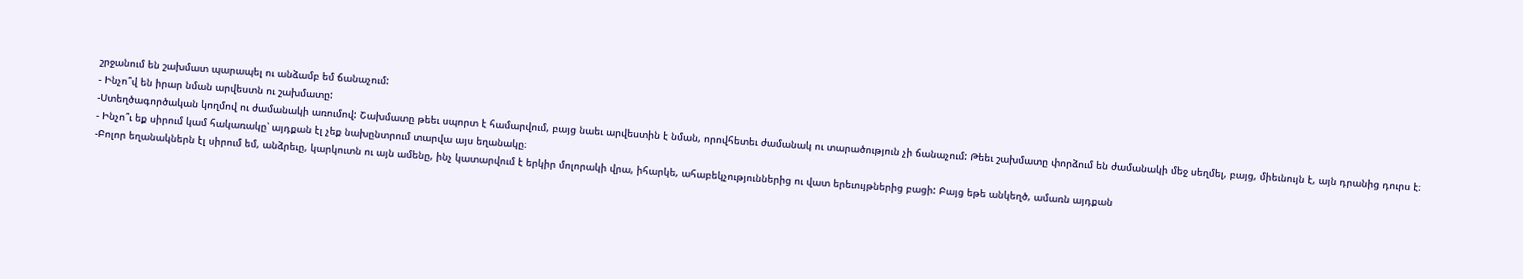շրջանում են շախմատ պարապել ու անձամբ եմ ճանաչում:
- Ինչո՞վ են իրար նման արվեստն ու շախմատը:
-Ստեղծագործական կողմով ու ժամանակի առումով: Շախմատը թեեւ սպորտ է համարվում, բայց նաեւ արվեստին է նման, որովհետեւ ժամանակ ու տարածություն չի ճանաչում: Թեեւ շախմատը փորձում են ժամանակի մեջ սեղմել, բայց, միեւնույն է, այն դրանից դուրս է։
- Ինչո՞ւ եք սիրում կամ հակառակը՝ այդքան էլ չեք նախընտրում տարվա այս եղանակը։
-Բոլոր եղանակներն էլ սիրում եմ, անձրեւը, կարկուտն ու այն ամենը, ինչ կատարվում է երկիր մոլորակի վրա, իհարկե, ահաբեկչություններից ու վատ երեւույթներից բացի: Բայց եթե անկեղծ, ամառն այդքան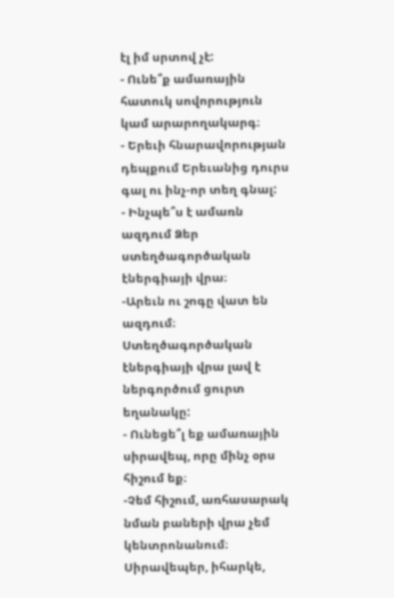էլ իմ սրտով չէ:
- Ունե՞ք ամառային հատուկ սովորություն կամ արարողակարգ։
- Երեւի հնարավորության դեպքում Երեւանից դուրս գալ ու ինչ-որ տեղ գնալ:
- Ինչպե՞ս է ամառն ազդում Ձեր ստեղծագործական էներգիայի վրա։
-Արեւն ու շոգը վատ են ազդում։ Ստեղծագործական էներգիայի վրա լավ է ներգործում ցուրտ եղանակը:
- Ունեցե՞լ եք ամառային սիրավեպ, որը մինչ օրս հիշում եք։
-Չեմ հիշում, առհասարակ նման բաների վրա չեմ կենտրոնանում։ Սիրավեպեր, իհարկե,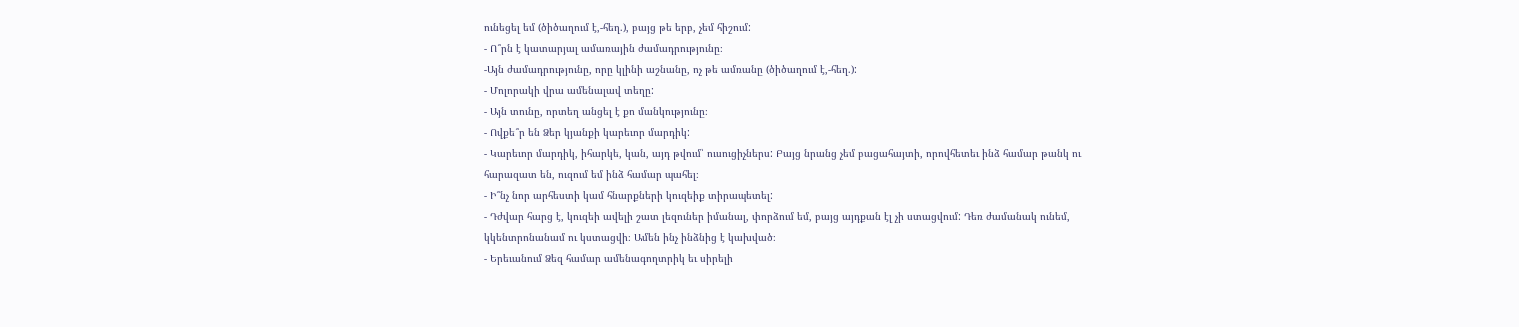ունեցել եմ (ծիծաղում է,-հեղ.), բայց թե երբ, չեմ հիշում:
- Ո՞րն է կատարյալ ամառային ժամադրությունը։
-Այն ժամադրությունը, որը կլինի աշնանը, ոչ թե ամռանը (ծիծաղում է,-հեղ.):
- Մոլորակի վրա ամենալավ տեղը:
- Այն տունը, որտեղ անցել է քո մանկությունը։
- Ովքե՞ր են Ձեր կյանքի կարեւոր մարդիկ:
- Կարեւոր մարդիկ, իհարկե, կան, այդ թվում՝ ուսուցիչներս: Բայց նրանց չեմ բացահայտի, որովհետեւ ինձ համար թանկ ու հարազատ են, ուզում եմ ինձ համար պահել։
- Ի՞նչ նոր արհեստի կամ հնարքների կուզեիք տիրապետել:
- Դժվար հարց է, կուզեի ավելի շատ լեզուներ իմանալ, փորձում եմ, բայց այդքան էլ չի ստացվում: Դեռ ժամանակ ունեմ, կկենտրոնանամ ու կստացվի։ Ամեն ինչ ինձնից է կախված։
- Երեւանում Ձեզ համար ամենագողտրիկ եւ սիրելի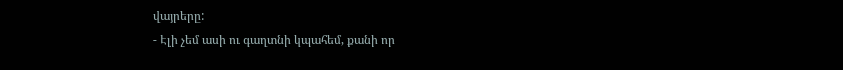վայրերը:
- Էլի չեմ ասի ու գաղտնի կպահեմ, քանի որ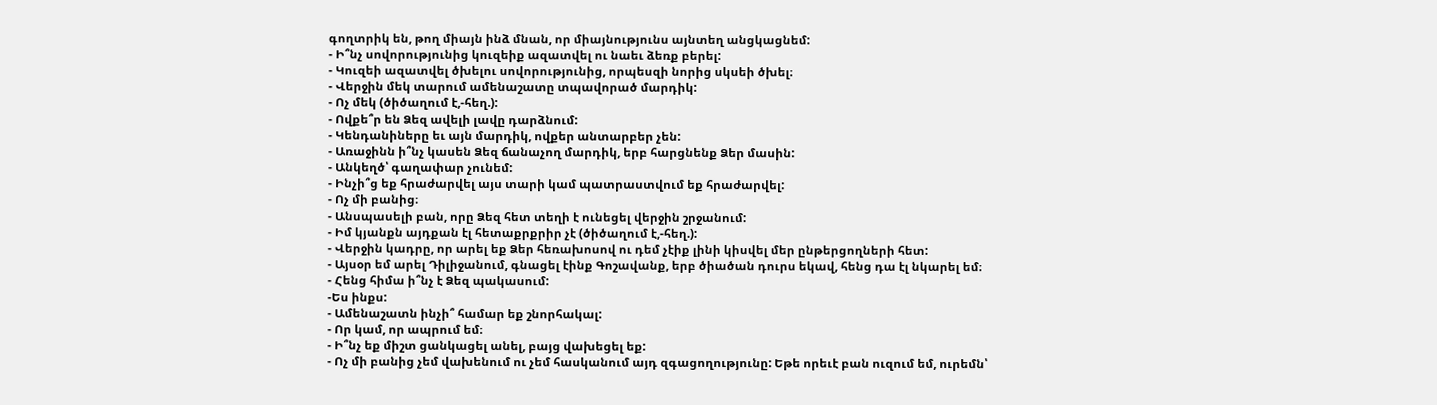գողտրիկ են, թող միայն ինձ մնան, որ միայնությունս այնտեղ անցկացնեմ:
- Ի՞նչ սովորությունից կուզեիք ազատվել ու նաեւ ձեռք բերել:
- Կուզեի ազատվել ծխելու սովորությունից, որպեսզի նորից սկսեի ծխել։
- Վերջին մեկ տարում ամենաշատը տպավորած մարդիկ:
- Ոչ մեկ (ծիծաղում է,-հեղ.):
- Ովքե՞ր են Ձեզ ավելի լավը դարձնում:
- Կենդանիները եւ այն մարդիկ, ովքեր անտարբեր չեն:
- Առաջինն ի՞նչ կասեն Ձեզ ճանաչող մարդիկ, երբ հարցնենք Ձեր մասին:
- Անկեղծ՝ գաղափար չունեմ:
- Ինչի՞ց եք հրաժարվել այս տարի կամ պատրաստվում եք հրաժարվել:
- Ոչ մի բանից։
- Անսպասելի բան, որը Ձեզ հետ տեղի է ունեցել վերջին շրջանում:
- Իմ կյանքն այդքան էլ հետաքրքրիր չէ (ծիծաղում է,-հեղ.):
- Վերջին կադրը, որ արել եք Ձեր հեռախոսով ու դեմ չէիք լինի կիսվել մեր ընթերցողների հետ:
- Այսօր եմ արել Դիլիջանում, գնացել էինք Գոշավանք, երբ ծիածան դուրս եկավ, հենց դա էլ նկարել եմ։
- Հենց հիմա ի՞նչ է Ձեզ պակասում:
-Ես ինքս:
- Ամենաշատն ինչի՞ համար եք շնորհակալ:
- Որ կամ, որ ապրում եմ։
- Ի՞նչ եք միշտ ցանկացել անել, բայց վախեցել եք:
- Ոչ մի բանից չեմ վախենում ու չեմ հասկանում այդ զգացողությունը: Եթե որեւէ բան ուզում եմ, ուրեմն՝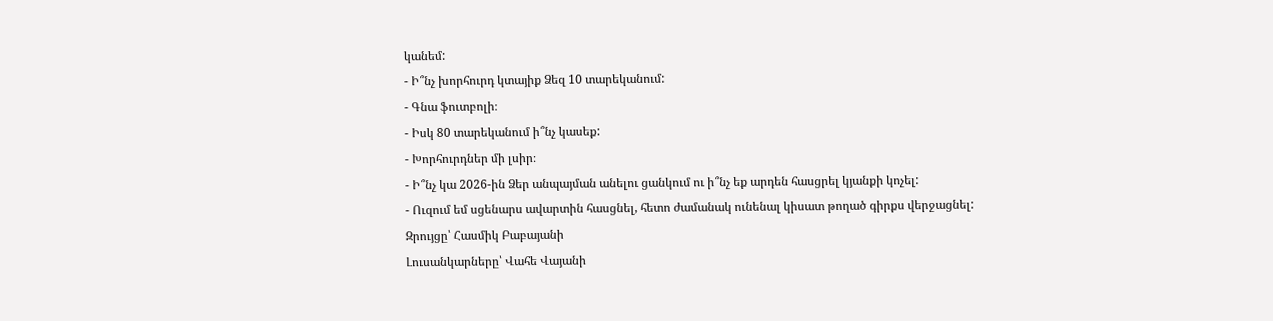կանեմ:
- Ի՞նչ խորհուրդ կտայիք Ձեզ 10 տարեկանում:
- Գնա ֆուտբոլի։
- Իսկ 80 տարեկանում ի՞նչ կասեք:
- Խորհուրդներ մի լսիր։
- Ի՞նչ կա 2026-ին Ձեր անպայման անելու ցանկում ու ի՞նչ եք արդեն հասցրել կյանքի կոչել:
- Ուզում եմ սցենարս ավարտին հասցնել, հետո ժամանակ ունենալ կիսատ թողած գիրքս վերջացնել:
Զրույցը՝ Հասմիկ Բաբայանի
Լուսանկարները՝ Վահե Վայանի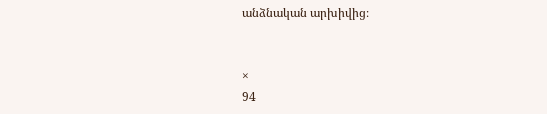անձնական արխիվից։


×
94